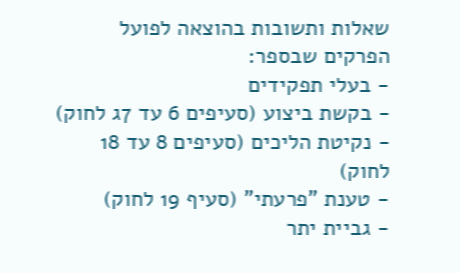שאלות ותשובות בהוצאה לפועל
הפרקים שבספר:
- בעלי תפקידים
- בקשת ביצוע (סעיפים 6 עד 7ג לחוק)
- נקיטת הליכים (סעיפים 8 עד 18 לחוק)
- טענת "פרעתי" (סעיף 19 לחוק)
- גביית יתר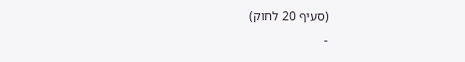(סעיף 20 לחוק)
-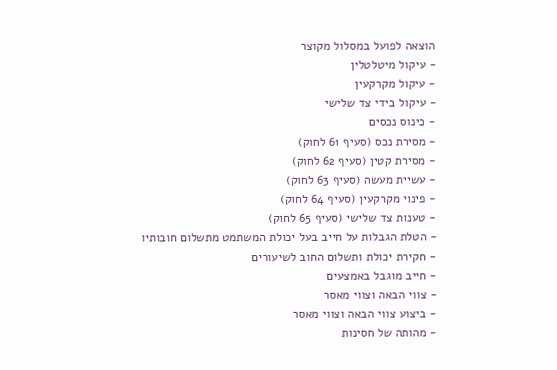הוצאה לפועל במסלול מקוצר
- עיקול מיטלטלין
- עיקול מקרקעין
- עיקול בידי צד שלישי
- כינוס נכסים
- מסירת נכס (סעיף 61 לחוק)
- מסירת קטין (סעיף 62 לחוק)
- עשיית מעשה (סעיף 63 לחוק)
- פינוי מקרקעין (סעיף 64 לחוק)
- טענות צד שלישי (סעיף 65 לחוק)
- הטלת הגבלות על חייב בעל יכולת המשתמט מתשלום חובותיו
- חקירת יכולת ותשלום החוב לשיעורים
- חייב מוגבל באמצעים
- צווי הבאה וצווי מאסר
- ביצוע צווי הבאה וצווי מאסר
- מהותה של חסינות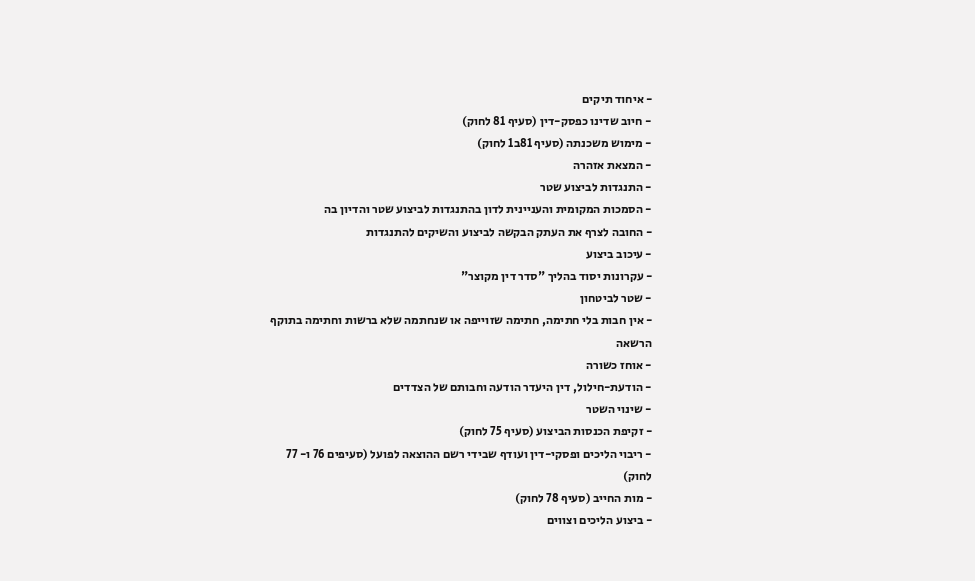- איחוד תיקים
- חיוב שדינו כפסק-דין (סעיף 81 לחוק)
- מימוש משכנתה (סעיף 81ב1 לחוק)
- המצאת אזהרה
- התנגדות לביצוע שטר
- הסמכות המקומית והעניינית לדון בהתנגדות לביצוע שטר והדיון בה
- החובה לצרף את העתק הבקשה לביצוע והשיקים להתנגדות
- עיכוב ביצוע
- עקרונות יסוד בהליך "סדר דין מקוצר"
- שטר לביטחון
- אין חבות בלי חתימה, חתימה שזוייפה או שנחתמה שלא ברשות וחתימה בתוקף הרשאה
- אוחז כשורה
- הודעת-חילול, דין היעדר הודעה וחבותם של הצדדים
- שינוי השטר
- זקיפת הכנסות הביצוע (סעיף 75 לחוק)
- ריבוי הליכים ופסקי-דין ועודף שבידי רשם ההוצאה לפועל (סעיפים 76 ו- 77 לחוק)
- מות החייב (סעיף 78 לחוק)
- ביצוע הליכים וצווים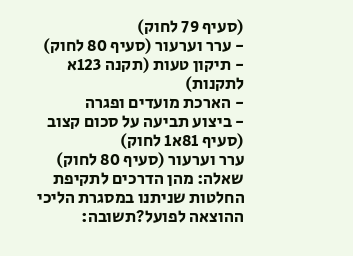(סעיף 79 לחוק)
- ערר וערעור (סעיף 80 לחוק)
- תיקון טעות (תקנה 123א לתקנות)
- הארכת מועדים ופגרה
- ביצוע תביעה על סכום קצוב (סעיף 81א1 לחוק)
ערר וערעור (סעיף 80 לחוק)
שאלה: מהן הדרכים לתקיפת החלטות שניתנו במסגרת הליכי ההוצאה לפועל?תשובה: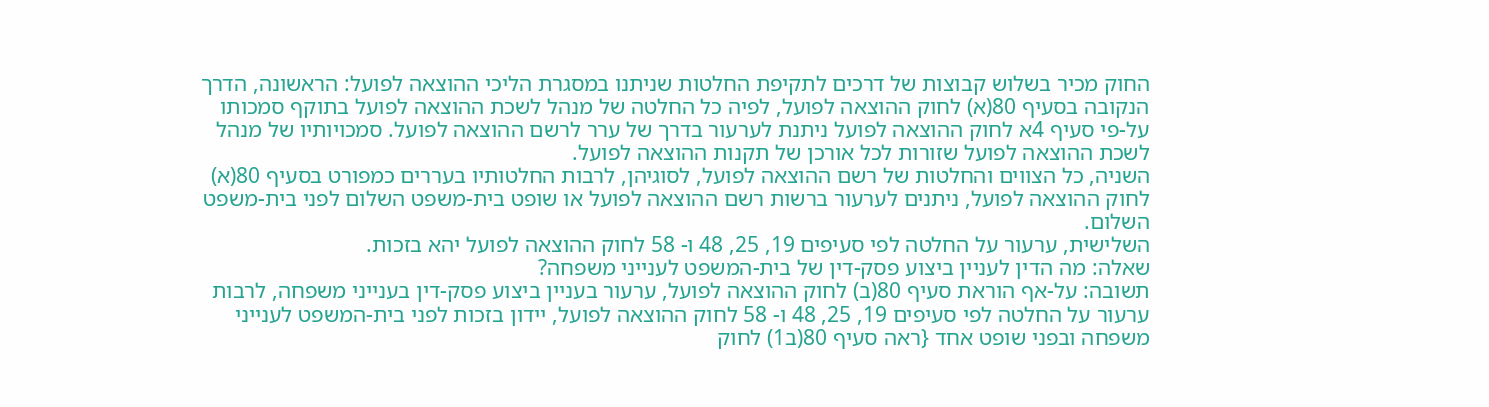החוק מכיר בשלוש קבוצות של דרכים לתקיפת החלטות שניתנו במסגרת הליכי ההוצאה לפועל: הראשונה, הדרך הנקובה בסעיף 80(א) לחוק ההוצאה לפועל, לפיה כל החלטה של מנהל לשכת ההוצאה לפועל בתוקף סמכותו על-פי סעיף 4א לחוק ההוצאה לפועל ניתנת לערעור בדרך של ערר לרשם ההוצאה לפועל. סמכויותיו של מנהל לשכת ההוצאה לפועל שזורות לכל אורכן של תקנות ההוצאה לפועל.
השניה, כל הצווים והחלטות של רשם ההוצאה לפועל, לסוגיהן, לרבות החלטותיו בעררים כמפורט בסעיף 80(א) לחוק ההוצאה לפועל, ניתנים לערעור ברשות רשם ההוצאה לפועל או שופט בית-משפט השלום לפני בית-משפט השלום.
השלישית, ערעור על החלטה לפי סעיפים 19, 25, 48 ו- 58 לחוק ההוצאה לפועל יהא בזכות.
שאלה: מה הדין לעניין ביצוע פסק-דין של בית-המשפט לענייני משפחה?
תשובה: על-אף הוראת סעיף 80(ב) לחוק ההוצאה לפועל, ערעור בעניין ביצוע פסק-דין בענייני משפחה, לרבות ערעור על החלטה לפי סעיפים 19, 25, 48 ו- 58 לחוק ההוצאה לפועל, יידון בזכות לפני בית-המשפט לענייני משפחה ובפני שופט אחד {ראה סעיף 80(ב1) לחוק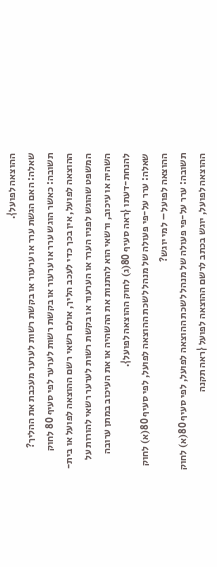ההוצאה לפועל}.
שאלה: האם הגשת ערר או ערעור או בקשת רשות לערער מעכבת את ההליך?
תשובה: כאשר הוגש ערר או ערעור או בקשת רשות לערער לפי סעיף 80 לחוק ההוצאה לפועל, אין בכך כדי לעכב הליך, אולם רשאי רשם ההוצאה לפועל או בית-המשפט שהוגש לפניו הערר או הערעור או בקשת רשות לערער רשאי להורות על השהיה או עיכוב, ורשאי הוא להתנות את ההשהיה או את העיכוב במתן ערובה להנחת-דעתו {ראה סעיף 80(ג) לחוק ההוצאה לפועל}.
שאלה: ערר על-פי פעולה של מנהל לשכת ההוצאה לפועל, לפי סעיף 80(א) לחוק ההוצאה לפועל – למי יוגש?
תשובה: ערר על-פי פעולה של מנהל לשכת ההוצאה לפועל, לפי סעיף 80(א) לחוק ההוצאה לפועל, יוגש בכתב לרשם ההוצאה לפועל {ראה תקנה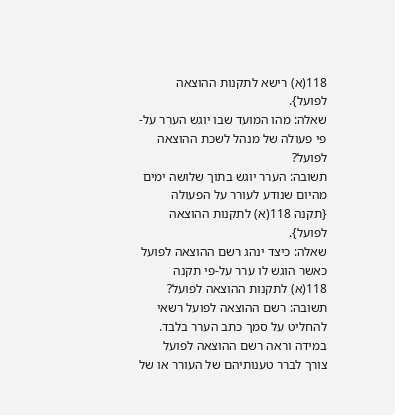118(א) רישא לתקנות ההוצאה לפועל}.
שאלה: מהו המועד שבו יוגש הערר על-פי פעולה של מנהל לשכת ההוצאה לפועל?
תשובה: הערר יוגש בתוך שלושה ימים מהיום שנודע לעורר על הפעולה {תקנה 118(א) לתקנות ההוצאה לפועל}.
שאלה: כיצד ינהג רשם ההוצאה לפועל כאשר הוגש לו ערר על-פי תקנה 118(א) לתקנות ההוצאה לפועל?
תשובה: רשם ההוצאה לפועל רשאי להחליט על סמך כתב הערר בלבד. במידה וראה רשם ההוצאה לפועל צורך לברר טענותיהם של העורר או של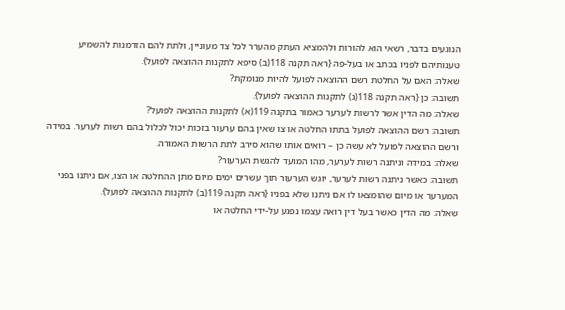הנוגעים בדבר, רשאי הוא להורות ולהמציא העתק מהערר לכל צד מעוניין, ולתת להם הזדמנות להשמיע טענותיהם לפניו בכתב או בעל-פה {ראה תקנה 118(ב) סיפא לתקנות ההוצאה לפועל}.
שאלה: האם על החלטת רשם ההוצאה לפועל להיות מנומקת?
תשובה: כן {ראה תקנה 118(ג) לתקנות ההוצאה לפועל}.
שאלה: מה הדין אשר לרשות לערער כאמור בתקנה 119(א) לתקנות ההוצאה לפועל?
תשובה: רשם ההוצאה לפועל בתתו החלטה או צו שאין בהם ערעור בזכות יכול לכלול בהם רשות לערער. במידה ורשם ההוצאה לפועל לא עשה כן – רואים אותו שהוא סירב לתת הרשות האמורה.
שאלה: במידה וניתנה רשות לערער, מהו המועד להגשת הערעור?
תשובה: כאשר ניתנה רשות לערער, יוגש הערעור תוך עשרים ימים מיום מתן ההחלטה או הצו, אם ניתנו בפני המערער או מיום שהומצאו לו אם ניתנו שלא בפניו {ראה תקנה 119(ב) לתקנות ההוצאה לפועל}.
שאלה: מה הדין כאשר בעל דין רואה עצמו נפגע על-ידי החלטה או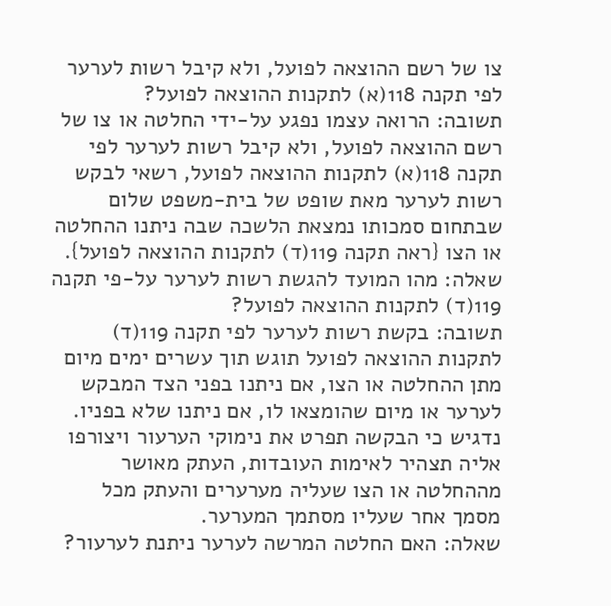צו של רשם ההוצאה לפועל, ולא קיבל רשות לערער לפי תקנה 118(א) לתקנות ההוצאה לפועל?
תשובה: הרואה עצמו נפגע על-ידי החלטה או צו של רשם ההוצאה לפועל, ולא קיבל רשות לערער לפי תקנה 118(א) לתקנות ההוצאה לפועל, רשאי לבקש רשות לערער מאת שופט של בית-משפט שלום שבתחום סמכותו נמצאת הלשכה שבה ניתנו ההחלטה או הצו {ראה תקנה 119(ד) לתקנות ההוצאה לפועל}.
שאלה: מהו המועד להגשת רשות לערער על-פי תקנה 119(ד) לתקנות ההוצאה לפועל?
תשובה: בקשת רשות לערער לפי תקנה 119(ד) לתקנות ההוצאה לפועל תוגש תוך עשרים ימים מיום מתן ההחלטה או הצו, אם ניתנו בפני הצד המבקש לערער או מיום שהומצאו לו, אם ניתנו שלא בפניו.
נדגיש כי הבקשה תפרט את נימוקי הערעור ויצורפו אליה תצהיר לאימות העובדות, העתק מאושר מההחלטה או הצו שעליה מערערים והעתק מכל מסמך אחר שעליו מסתמך המערער.
שאלה: האם החלטה המרשה לערער ניתנת לערעור?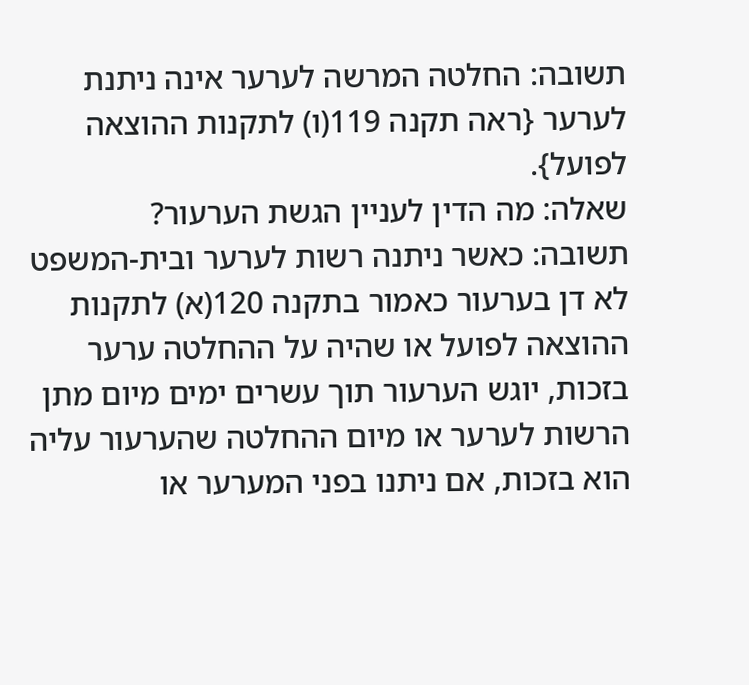תשובה: החלטה המרשה לערער אינה ניתנת לערער {ראה תקנה 119(ו) לתקנות ההוצאה לפועל}.
שאלה: מה הדין לעניין הגשת הערעור?
תשובה: כאשר ניתנה רשות לערער ובית-המשפט לא דן בערעור כאמור בתקנה 120(א) לתקנות ההוצאה לפועל או שהיה על ההחלטה ערער בזכות, יוגש הערעור תוך עשרים ימים מיום מתן הרשות לערער או מיום ההחלטה שהערעור עליה הוא בזכות, אם ניתנו בפני המערער או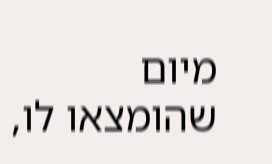מיום שהומצאו לו,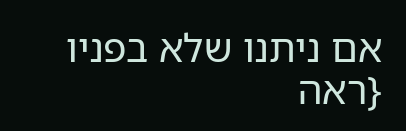אם ניתנו שלא בפניו {ראה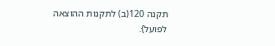תקנה 120(ב) לתקנות ההוצאה לפועל}.